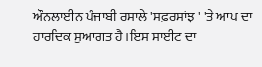ਔਨਲਾਈਨ ਪੰਜਾਬੀ ਰਸਾਲੇ 'ਸਫ਼ਰਸਾਂਝ ' 'ਤੇ ਆਪ ਦਾ ਹਾਰਦਿਕ ਸੁਆਗਤ ਹੈ।ਇਸ ਸਾਈਟ ਦਾ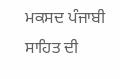ਮਕਸਦ ਪੰਜਾਬੀ ਸਾਹਿਤ ਦੀ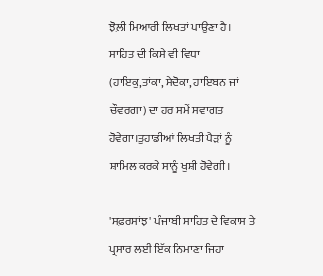ਝੋਲ਼ੀ ਮਿਆਰੀ ਲਿਖਤਾਂ ਪਾਉਣਾ ਹੈ। ਸਾਹਿਤ ਦੀ ਕਿਸੇ ਵੀ ਵਿਧਾ (ਹਾਇਕੁ,ਤਾਂਕਾ, ਸੇਦੋਕਾ, ਹਾਇਬਨ ਜਾਂ ਚੌਵਰਗਾ) ਦਾ ਹਰ ਸਮੇਂ ਸਵਾਗਤ ਹੋਵੇਗਾ।ਤੁਹਾਡੀਆਂ ਲਿਖਤੀ ਪੈੜਾਂ ਨੂੰ ਸ਼ਾਮਿਲ ਕਰਕੇ ਸਾਨੂੰ ਖੁਸ਼ੀ ਹੋਵੇਗੀ।

'ਸਫ਼ਰਸਾਂਝ' ਪੰਜਾਬੀ ਸਾਹਿਤ ਦੇ ਵਿਕਾਸ ਤੇ ਪ੍ਰਸਾਰ ਲਈ ਇੱਕ ਨਿਮਾਣਾ ਜਿਹਾ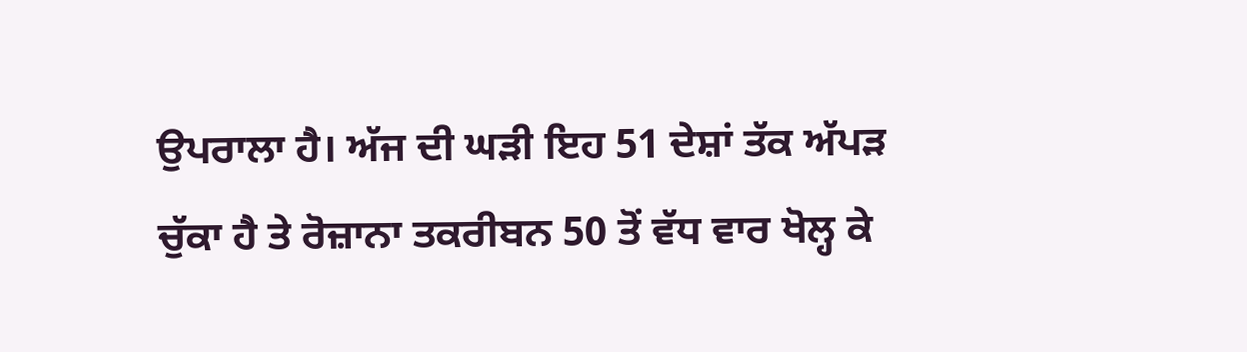ਉਪਰਾਲਾ ਹੈ। ਅੱਜ ਦੀ ਘੜੀ ਇਹ 51 ਦੇਸ਼ਾਂ ਤੱਕ ਅੱਪੜ ਚੁੱਕਾ ਹੈ ਤੇ ਰੋਜ਼ਾਨਾ ਤਕਰੀਬਨ 50 ਤੋਂ ਵੱਧ ਵਾਰ ਖੋਲ੍ਹ ਕੇ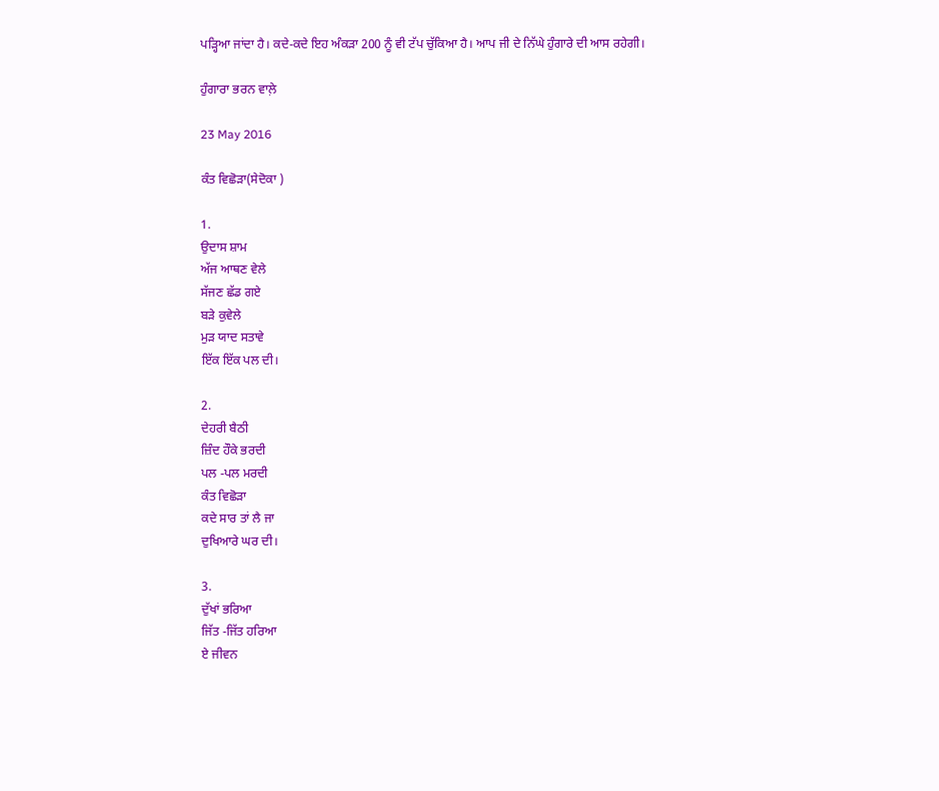ਪੜ੍ਹਿਆ ਜਾਂਦਾ ਹੈ। ਕਦੇ-ਕਦੇ ਇਹ ਅੰਕੜਾ 200 ਨੂੰ ਵੀ ਟੱਪ ਚੁੱਕਿਆ ਹੈ। ਆਪ ਜੀ ਦੇ ਨਿੱਘੇ ਹੁੰਗਾਰੇ ਦੀ ਆਸ ਰਹੇਗੀ।

ਹੁੰਗਾਰਾ ਭਰਨ ਵਾਲ਼ੇ

23 May 2016

ਕੰਤ ਵਿਛੋੜਾ(ਸੇਦੋਕਾ )

1.
ਉਦਾਸ ਸ਼ਾਮ
ਅੱਜ ਆਥਣ ਵੇਲੇ
ਸੱਜਣ ਛੱਡ ਗਏ
ਬੜੇ ਕੁਵੇਲੇ
ਮੁੜ ਯਾਦ ਸਤਾਵੇ
ਇੱਕ ਇੱਕ ਪਲ ਦੀ।

2.
ਦੇਹਰੀ ਬੈਠੀ
ਜ਼ਿੰਦ ਹੌਕੇ ਭਰਦੀ
ਪਲ -ਪਲ ਮਰਦੀ
ਕੰਤ ਵਿਛੋੜਾ
ਕਦੇ ਸਾਰ ਤਾਂ ਲੈ ਜਾ
ਦੁਖਿਆਰੇ ਘਰ ਦੀ।

3.
ਦੁੱਖਾਂ ਭਰਿਆ
ਜਿੱਤ -ਜਿੱਤ ਹਰਿਆ
ਏ ਜੀਵਨ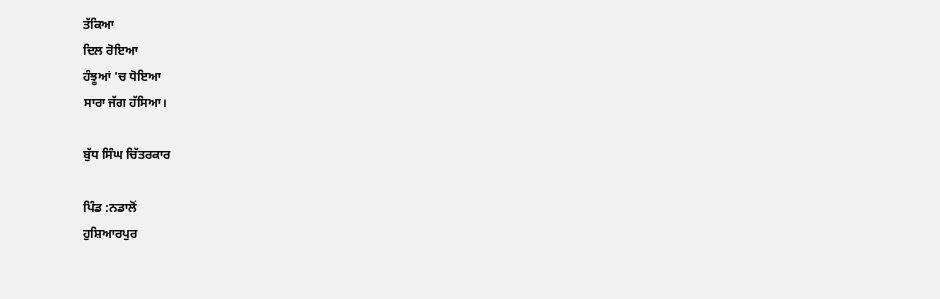ਤੱਕਿਆ
ਦਿਲ ਰੋਇਆ
ਹੰਝੂਆਂ 'ਚ ਧੋਇਆ
ਸਾਰਾ ਜੱਗ ਹੱਸਿਆ।

ਬੁੱਧ ਸਿੰਘ ਚਿੱਤਰਕਾਰ

ਪਿੰਡ :ਨਡਾਲੋਂ
ਹੁਸ਼ਿਆਰਪੁਰ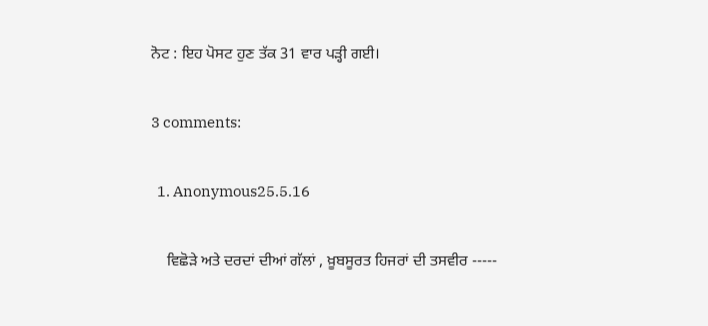ਨੋਟ : ਇਹ ਪੋਸਟ ਹੁਣ ਤੱਕ 31 ਵਾਰ ਪੜ੍ਹੀ ਗਈ।

3 comments:

  1. Anonymous25.5.16

    ਵਿਛੋੜੇ ਅਤੇ ਦਰਦਾਂ ਦੀਆਂ ਗੱਲਾਂ , ਖ਼ੂਬਸੂਰਤ ਹਿਜਰਾਂ ਦੀ ਤਸਵੀਰ -----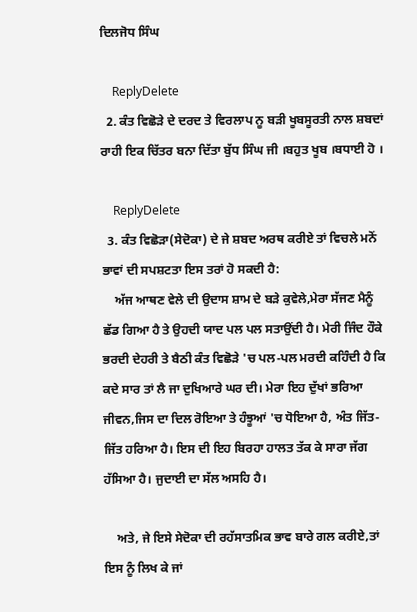ਦਿਲਜੋਧ ਸਿੰਘ

    ReplyDelete
  2. ਕੰਤ ਵਿਛੋੜੇ ਦੇ ਦਰਦ ਤੇ ਵਿਰਲਾਪ ਨੂ ਬੜੀ ਖੂਬਸੂਰਤੀ ਨਾਲ ਸ਼ਬਦਾਂ ਰਾਹੀ ਇਕ ਚਿੱਤਰ ਬਨਾ ਦਿੱਤਾ ਬੁੱਧ ਸਿੰਘ ਜੀ ।ਬਹੁਤ ਖੂਬ ।ਬਧਾਈ ਹੋ ।

    ReplyDelete
  3. ਕੰਤ ਵਿਛੋੜਾ(ਸੇਦੋਕਾ) ਦੇ ਜੇ ਸ਼ਬਦ ਅਰਥ ਕਰੀਏ ਤਾਂ ਵਿਚਲੇ ਮਨੋਂ ਭਾਵਾਂ ਦੀ ਸਪਸ਼ਟਤਾ ਇਸ ਤਰਾਂ ਹੋ ਸਕਦੀ ਹੈ:
    ਅੱਜ ਆਥਣ ਵੇਲੇ ਦੀ ਉਦਾਸ ਸ਼ਾਮ ਦੇ ਬੜੇ ਕੁਵੇਲੇ,ਮੇਰਾ ਸੱਜਣ ਮੈਨੂੰ ਛੱਡ ਗਿਆ ਹੈ ਤੇ ਉਹਦੀ ਯਾਦ ਪਲ ਪਲ ਸਤਾਉਂਦੀ ਹੈ। ਮੇਰੀ ਜਿੰਦ ਹੌਕੇ ਭਰਦੀ ਦੇਹਰੀ ਤੇ ਬੈਠੀ ਕੰਤ ਵਿਛੋੜੇ 'ਚ ਪਲ-ਪਲ ਮਰਦੀ ਕਹਿੰਦੀ ਹੈ ਕਿ ਕਦੇ ਸਾਰ ਤਾਂ ਲੈ ਜਾ ਦੁਖਿਆਰੇ ਘਰ ਦੀ। ਮੇਰਾ ਇਹ ਦੁੱਖਾਂ ਭਰਿਆ ਜੀਵਨ,ਜਿਸ ਦਾ ਦਿਲ ਰੋਇਆ ਤੇ ਹੰਝੂਆਂ 'ਚ ਧੋਇਆ ਹੈ, ਅੰਤ ਜਿੱਤ-ਜਿੱਤ ਹਰਿਆ ਹੈ। ਇਸ ਦੀ ਇਹ ਬਿਰਹਾ ਹਾਲਤ ਤੱਕ ਕੇ ਸਾਰਾ ਜੱਗ ਹੱਸਿਆ ਹੈ। ਜੁਦਾਈ ਦਾ ਸੱਲ ਅਸਹਿ ਹੈ।

    ਅਤੇ, ਜੇ ਇਸੇ ਸੇਦੋਕਾ ਦੀ ਰਹੱਸਾਤਮਿਕ ਭਾਵ ਬਾਰੇ ਗਲ ਕਰੀਏ,ਤਾਂ ਇਸ ਨੂੰ ਲਿਖ ਕੇ ਜਾਂ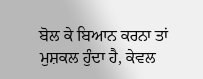ਬੋਲ ਕੇ ਬਿਆਨ ਕਰਨਾ ਤਾਂ ਮੁਸ਼ਕਲ ਹੁੰਦਾ ਹੈ, ਕੇਵਲ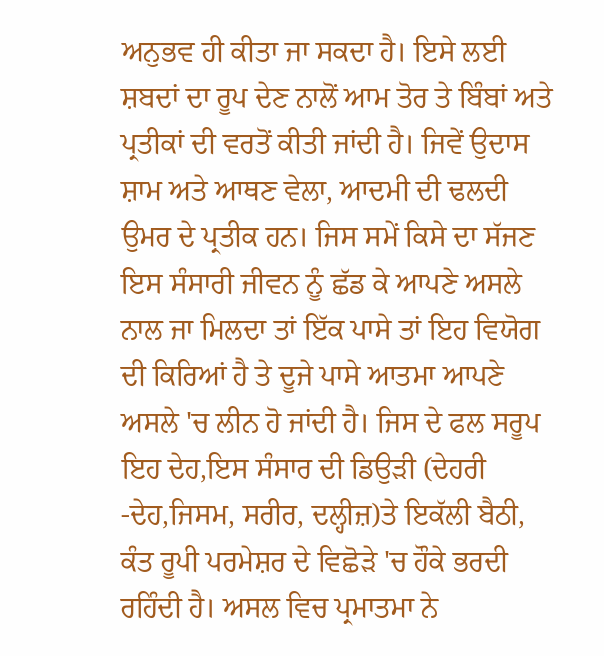ਅਨੁਭਵ ਹੀ ਕੀਤਾ ਜਾ ਸਕਦਾ ਹੈ। ਇਸੇ ਲਈ ਸ਼ਬਦਾਂ ਦਾ ਰੂਪ ਦੇਣ ਨਾਲੋਂ ਆਮ ਤੋਰ ਤੇ ਬਿੰਬਾਂ ਅਤੇ ਪ੍ਰਤੀਕਾਂ ਦੀ ਵਰਤੋਂ ਕੀਤੀ ਜਾਂਦੀ ਹੈ। ਜਿਵੇਂ ਉਦਾਸ ਸ਼ਾਮ ਅਤੇ ਆਥਣ ਵੇਲਾ, ਆਦਮੀ ਦੀ ਢਲਦੀ ਉਮਰ ਦੇ ਪ੍ਰਤੀਕ ਹਨ। ਜਿਸ ਸਮੇਂ ਕਿਸੇ ਦਾ ਸੱਜਣ ਇਸ ਸੰਸਾਰੀ ਜੀਵਨ ਨੂੰ ਛੱਡ ਕੇ ਆਪਣੇ ਅਸਲੇ ਨਾਲ ਜਾ ਮਿਲਦਾ ਤਾਂ ਇੱਕ ਪਾਸੇ ਤਾਂ ਇਹ ਵਿਯੋਗ ਦੀ ਕਿਰਿਆਂ ਹੈ ਤੇ ਦੂਜੇ ਪਾਸੇ ਆਤਮਾ ਆਪਣੇ ਅਸਲੇ 'ਚ ਲੀਨ ਹੋ ਜਾਂਦੀ ਹੈ। ਜਿਸ ਦੇ ਫਲ ਸਰੂਪ ਇਹ ਦੇਹ,ਇਸ ਸੰਸਾਰ ਦੀ ਡਿਉੜੀ (ਦੇਹਰੀ -ਦੇਹ,ਜਿਸਮ, ਸਰੀਰ, ਦਲ੍ਹੀਜ਼)ਤੇ ਇਕੱਲੀ ਬੈਠੀ, ਕੰਤ ਰੂਪੀ ਪਰਮੇਸ਼ਰ ਦੇ ਵਿਛੋੜੇ 'ਚ ਹੌਕੇ ਭਰਦੀ ਰਹਿੰਦੀ ਹੈ। ਅਸਲ ਵਿਚ ਪ੍ਰਮਾਤਮਾ ਨੇ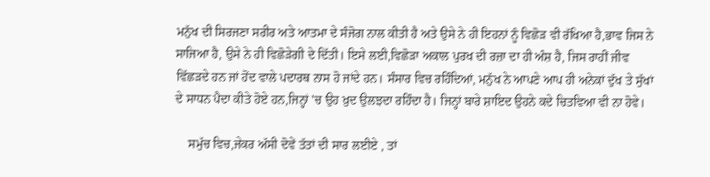ਮਨੁੱਖ ਦੀ ਸਿਰਜਣਾ ਸਰੀਰ ਅਤੇ ਆਤਮਾ ਦੇ ਸੰਜੋਗ ਨਾਲ ਕੀਤੀ ਹੈ ਅਤੇ ਉਸੇ ਨੇ ਹੀ ਇਹਨਾਂ ਨੂੰ ਵਿਛੋੜ ਵੀ ਰੱਖਿਆ ਹੈ,ਭਾਵ ਜਿਸ ਨੇ ਸਾਜਿਆ ਹੈ, ਉਸੇ ਨੇ ਹੀ ਵਿਛੋੜੇਗੀ ਦੇ ਦਿੱਤੀ। ਇਸੇ ਲਈ,ਵਿਛੋੜਾ ਅਕਾਲ ਪੁਰਖ ਦੀ ਰਜ਼ਾ ਦਾ ਹੀ ਅੰਸ਼ ਹੈ, ਜਿਸ ਰਾਹੀਂ ਜੀਵ ਵਿੱਛੜਦੇ ਹਨ ਜਾਂ ਹੋਂਦ ਵਾਲੇ ਪਦਾਰਥ ਨਾਸ ਹੋ ਜਾਂਦੇ ਹਨ। ਸੰਸਾਰ ਵਿਚ ਰਹਿੰਦਿਆਂ, ਮਨੁੱਖ ਨੇ ਆਪਣੇ ਆਪ ਹੀ ਅਨੇਕਾਂ ਦੁੱਖ ਤੇ ਸੁੱਖਾਂ ਦੇ ਸਾਧਨ ਪੈਦਾ ਕੀਤੇ ਹੋਏ ਹਨ,ਜਿਨ੍ਹਾਂ 'ਚ ਉਹ ਖ਼ੁਦ ਉਲਝਦਾ ਰਹਿੰਦਾ ਹੈ। ਜਿਨ੍ਹਾਂ ਬਾਰੇ ਸ਼ਾਇਦ ਉਹਨੇ ਕਦੇ ਚਿਤਵਿਆ ਵੀ ਨਾ ਹੋਵੇ।

    ਸਮੁੱਚ ਵਿਚ,ਜੇਕਰ ਅੱਸੀ ਦੋਵੇਂ ਤੱਤਾਂ ਦੀ ਸਾਰ ਲਈਏ , ਤਾਂ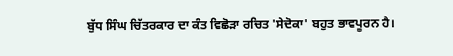ਬੁੱਧ ਸਿੰਘ ਚਿੱਤਰਕਾਰ ਦਾ ਕੰਤ ਵਿਛੋੜਾ ਰਚਿਤ 'ਸੇਦੋਕਾ' ਬਹੁਤ ਭਾਵਪੂਰਨ ਹੈ।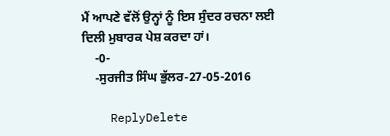ਮੈਂ ਆਪਣੇ ਵੱਲੋਂ ਉਨ੍ਹਾਂ ਨੂੰ ਇਸ ਸੁੰਦਰ ਰਚਨਾ ਲਈ ਦਿਲੀ ਮੁਬਾਰਕ ਪੇਸ਼ ਕਰਦਾ ਹਾਂ।
    -0-
    -ਸੁਰਜੀਤ ਸਿੰਘ ਭੁੱਲਰ-27-05-2016

    ReplyDelete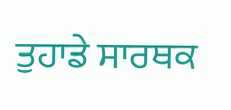ਤੁਹਾਡੇ ਸਾਰਥਕ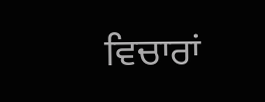ਵਿਚਾਰਾਂ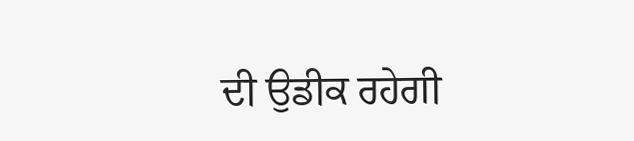ਦੀ ਉਡੀਕ ਰਹੇਗੀ